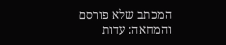המכתב שלא פורסם והמחאה: עדות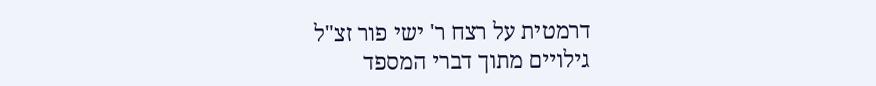דרמטית על רצח ר' ישי פור זצ"ל
גילויים מתוך דברי המספד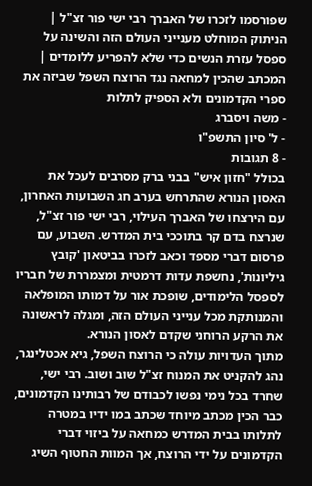שפורסמו לזכרו של האברך רבי ישי פור זצ"ל | הניתוק המוחלט מענייני העולם הזה והשינה על ספסל עזרת הנשים כדי שלא להפריע ללומדים | המכתב שהכין למחאה נגד הרוצח השפל שביזה את ספרי הקדמונים ולא הספיק לתלות
- משה ויסברג
- ל' סיון התשפ"ו
- 8 תגובות
בכולל "חזון איש" בבני ברק מסרבים לעכל את האסון הנורא שהתרחש בערב חג השבועות האחרון, עם הירצחו של האברך העילוי, רבי ישי פור זצ"ל, שנרצח בדם קר בתוככי בית המדרש. השבוע, עם פרסום דברי מספד וכאב לזכרו בביטאון 'קובץ גיליונות', נחשפת עדות דרמטית ומצמררת של חבריו לספסל הלימודים, שופכת אור על דמותו המופלאה והמנותקת מכל ענייני העולם הזה, ומגלה לראשונה את הרקע הרוחני שקדם לאסון הנורא.
מתוך העדויות עולה כי הרוצח השפל, גיא אכטלינגר, נהג להקניט את המנוח זצ"ל שוב ושוב. רבי ישי, שחרד בכל נימי נפשו לכבודם של רבותינו הקדמונים, כבר הכין מכתב מיוחד שכתב במו ידיו במטרה לתלותו בבית המדרש כמחאה על ביזוי דברי הקדמונים על ידי הרוצח, אך המוות החטוף השיג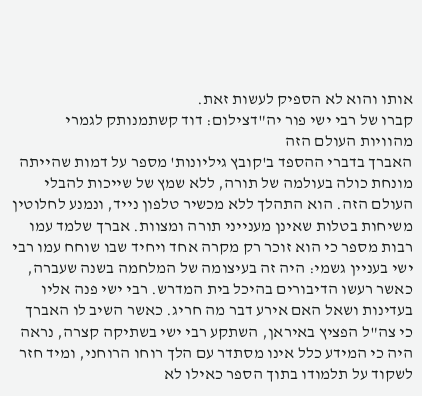אותו והוא לא הספיק לעשות זאת.
קברו של רבי ישי פור יה"דצילום: דוד קשתמנותק לגמרי מהוויות העולם הזה
האברך בדברי ההספד ב'קובץ גיליונות' מספר על דמות שהייתה מונחת כולה בעולמה של תורה, ללא שמץ של שייכות להבלי העולם הזה. הוא התהלך ללא מכשיר טלפון נייד, ונמנע לחלוטין משיחות בטלות שאינן מענייני תורה ומצוות. אברך שלמד עמו רבות מספר כי הוא זוכר רק מקרה אחד ויחיד שבו שוחח עמו רבי ישי בעניין גשמי: היה זה בעיצומה של המלחמה בשנה שעברה, כאשר רעשו הדיבורים בהיכל בית המדרש. רבי ישי פנה אליו בעדינות ושאל האם אירע דבר מה חריג. כאשר השיב לו האברך כי צה"ל הפציץ באיראן, השתקע רבי ישי בשתיקה קצרה, נראה היה כי המידע כלל אינו מסתדר עם הלך רוחו הרוחני, ומיד חזר לשקוד על תלמודו בתוך הספר כאילו לא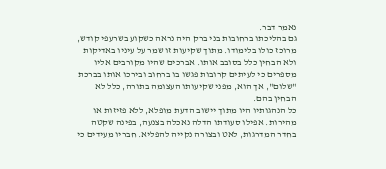נאמר דבר.
גם בהליכתו ברחובות בני ברק היה נראה כשקוע בשרעפי קודש, מרוכז כולו בלימודו. מתוך שקיעות זו שמר על עיניו באדיקות ולא הבחין כלל בסובב אותו. אברכים שהיו מקורבים אליו מספרים כי לעיתים קרובות פגשו בו ברחוב ובירכו אותו בברכת "שלום", אך הוא, מפני שקיעותו העצומה בתורה, כלל לא הבחין בהם.
כל הנהגותיו היו מתוך יישוב הדעת מופלא, ללא פזיזות או מהירות. אפילו סעודתו הדלה נאכלה בצנעה, בפינה שקטה בחדר המדרגות, לאט ובצורה נקייה להפליא. חבריו מעידים כי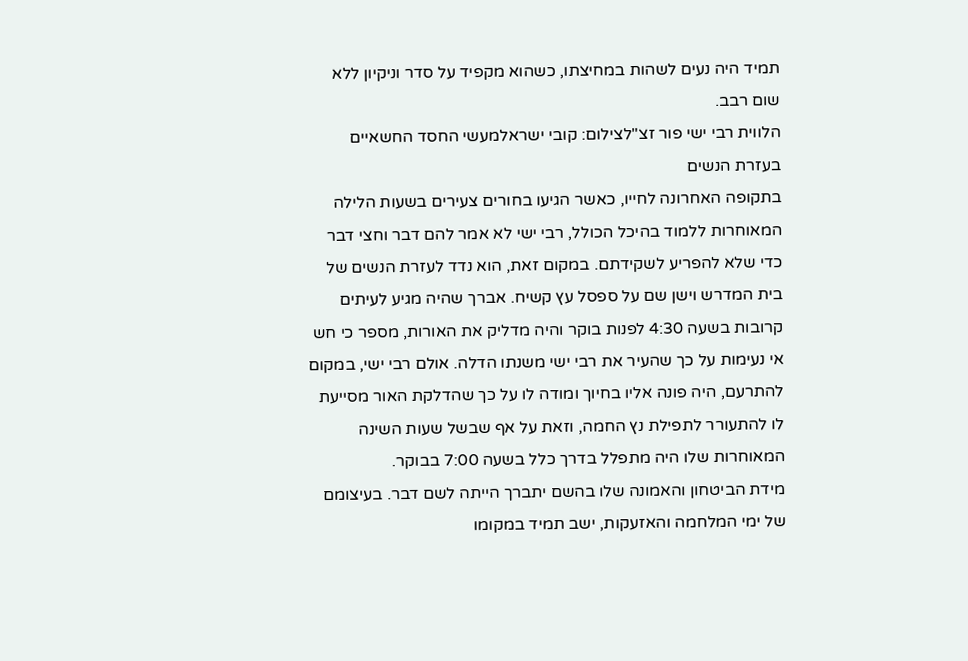תמיד היה נעים לשהות במחיצתו, כשהוא מקפיד על סדר וניקיון ללא שום רבב.
הלווית רבי ישי פור זצ"לצילום: קובי ישראלמעשי החסד החשאיים בעזרת הנשים
בתקופה האחרונה לחייו, כאשר הגיעו בחורים צעירים בשעות הלילה המאוחרות ללמוד בהיכל הכולל, רבי ישי לא אמר להם דבר וחצי דבר כדי שלא להפריע לשקידתם. במקום זאת, הוא נדד לעזרת הנשים של בית המדרש וישן שם על ספסל עץ קשיח. אברך שהיה מגיע לעיתים קרובות בשעה 4:30 לפנות בוקר והיה מדליק את האורות, מספר כי חש אי נעימות על כך שהעיר את רבי ישי משנתו הדלה. אולם רבי ישי, במקום להתרעם, היה פונה אליו בחיוך ומודה לו על כך שהדלקת האור מסייעת לו להתעורר לתפילת נץ החמה, וזאת על אף שבשל שעות השינה המאוחרות שלו היה מתפלל בדרך כלל בשעה 7:00 בבוקר.
מידת הביטחון והאמונה שלו בהשם יתברך הייתה לשם דבר. בעיצומם של ימי המלחמה והאזעקות, ישב תמיד במקומו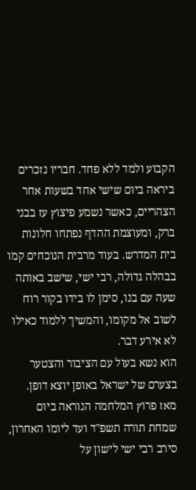הקבוע ולמד ללא פחד. חבריו נזכרים ביראה ביום שישי אחד בשעות אחר הצהריים, כאשר נשמע פיצוץ עז בבני ברק, ומעוצמת ההדף נפתחו חלונות בית המדרש. בעוד מרבית הנוכחים קמו בבהלה גדולה, רבי ישי, שישב באותה שעה עם בנו, סימן לו בידו בקור רוח לשוב אל מקומו, והמשיך ללמוד כאילו לא אירע דבר.
הוא נשא בעול עם הציבור והצטער בצערם של ישראל באופן יוצא דופן. מאז פרוץ המלחמה הנוראה ביום שמחת תורה תשפ"ד ועד ליומו האחרון, סירב רבי ישי לישון על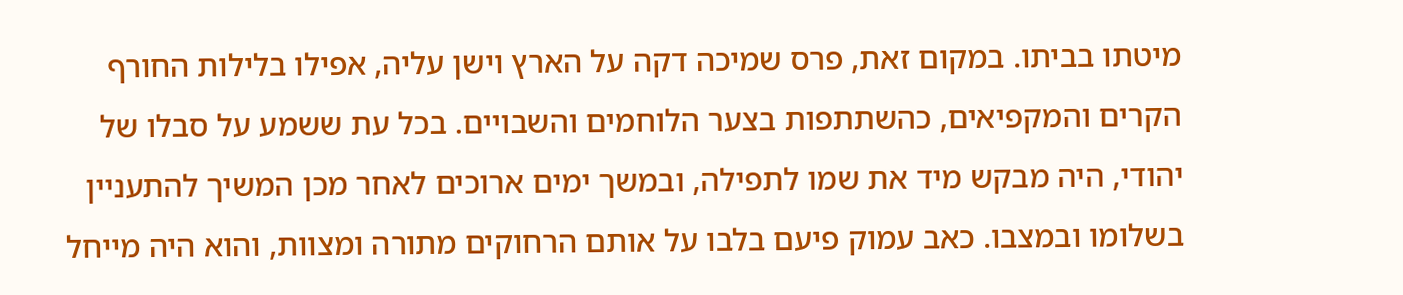מיטתו בביתו. במקום זאת, פרס שמיכה דקה על הארץ וישן עליה, אפילו בלילות החורף הקרים והמקפיאים, כהשתתפות בצער הלוחמים והשבויים. בכל עת ששמע על סבלו של יהודי, היה מבקש מיד את שמו לתפילה, ובמשך ימים ארוכים לאחר מכן המשיך להתעניין בשלומו ובמצבו. כאב עמוק פיעם בלבו על אותם הרחוקים מתורה ומצוות, והוא היה מייחל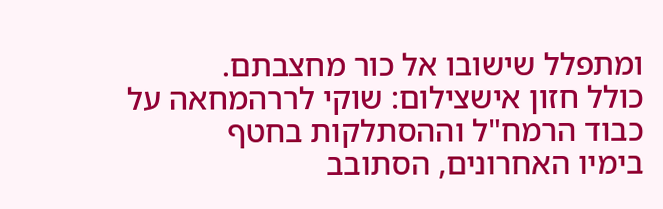ומתפלל שישובו אל כור מחצבתם.
כולל חזון אישצילום: שוקי לררהמחאה על כבוד הרמח"ל וההסתלקות בחטף
בימיו האחרונים, הסתובב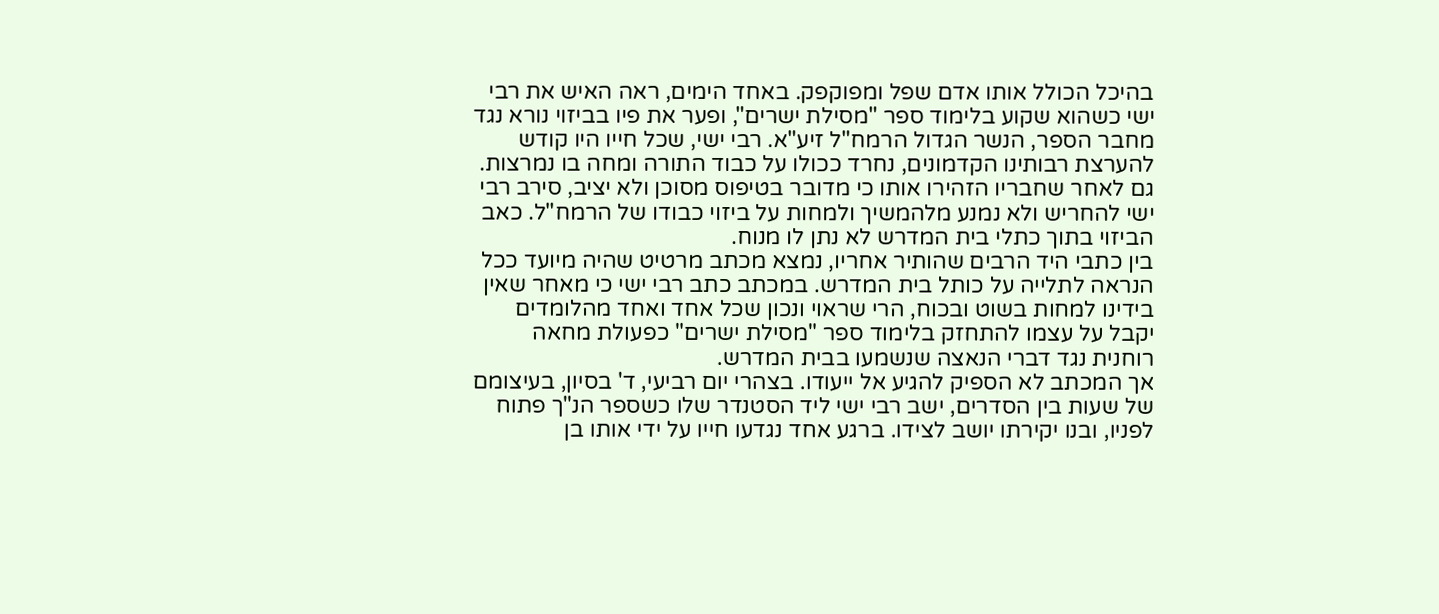בהיכל הכולל אותו אדם שפל ומפוקפק. באחד הימים, ראה האיש את רבי ישי כשהוא שקוע בלימוד ספר "מסילת ישרים", ופער את פיו בביזוי נורא נגד מחבר הספר, הנשר הגדול הרמח"ל זיע"א. רבי ישי, שכל חייו היו קודש להערצת רבותינו הקדמונים, נחרד ככולו על כבוד התורה ומחה בו נמרצות. גם לאחר שחבריו הזהירו אותו כי מדובר בטיפוס מסוכן ולא יציב, סירב רבי ישי להחריש ולא נמנע מלהמשיך ולמחות על ביזוי כבודו של הרמח"ל. כאב הביזוי בתוך כתלי בית המדרש לא נתן לו מנוח.
בין כתבי היד הרבים שהותיר אחריו, נמצא מכתב מרטיט שהיה מיועד ככל הנראה לתלייה על כותל בית המדרש. במכתב כתב רבי ישי כי מאחר שאין בידינו למחות בשוט ובכוח, הרי שראוי ונכון שכל אחד ואחד מהלומדים יקבל על עצמו להתחזק בלימוד ספר "מסילת ישרים" כפעולת מחאה רוחנית נגד דברי הנאצה שנשמעו בבית המדרש.
אך המכתב לא הספיק להגיע אל ייעודו. בצהרי יום רביעי, ד' בסיון, בעיצומם של שעות בין הסדרים, ישב רבי ישי ליד הסטנדר שלו כשספר הנ"ך פתוח לפניו, ובנו יקירתו יושב לצידו. ברגע אחד נגדעו חייו על ידי אותו בן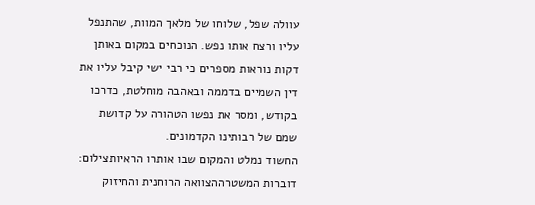עוולה שפל, שלוחו של מלאך המוות, שהתנפל עליו ורצח אותו נפש. הנוכחים במקום באותן דקות נוראות מספרים כי רבי ישי קיבל עליו את דין השמיים בדממה ובאהבה מוחלטת, כדרכו בקודש, ומסר את נפשו הטהורה על קדושת שמם של רבותינו הקדמונים.
החשוד נמלט והמקום שבו אותרו הראיותצילום: דוברות המשטרההצוואה הרוחנית והחיזוק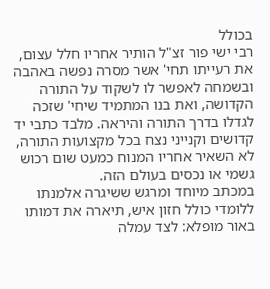בכולל
רבי ישי פור זצ"ל הותיר אחריו חלל עצום, את רעייתו תחי' אשר מסרה נפשה באהבה ובשמחה לאפשר לו לשקוד על התורה הקדושה, ואת בנו המתמיד שיחי' שזכה לגדלו בדרך התורה והיראה. מלבד כתבי יד קדושים וקנייני נצח בכל מקצועות התורה, לא השאיר אחריו המנוח כמעט שום רכוש גשמי או נכסים בעולם הזה.
במכתב מיוחד ומרגש ששיגרה אלמנתו ללומדי כולל חזון איש, תיארה את דמותו באור מופלא: לצד עמלה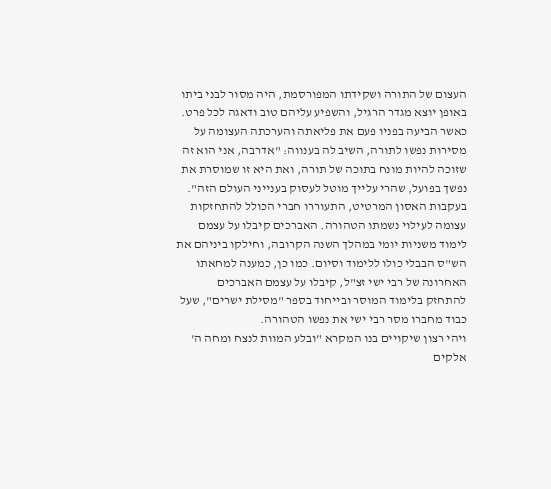העצום של התורה ושקידתו המפורסמת, היה מסור לבני ביתו באופן יוצא מגדר הרגיל, והשפיע עליהם טוב ודאגה לכל פרט. כאשר הביעה בפניו פעם את פליאתה והערכתה העצומה על מסירות נפשו לתורה, השיב לה בענווה: "אדרבה, אני הוא זה שזוכה להיות מונח בתוכה של תורה, ואת היא זו שמוסרת את נפשך בפועל, שהרי עלייך מוטל לעסוק בענייני העולם הזה".
בעקבות האסון המרטיט, התעוררו חברי הכולל להתחזקות עצומה לעילוי נשמתו הטהורה. האברכים קיבלו על עצמם לימוד משניות יומי במהלך השנה הקרובה, וחילקו ביניהם את הש"ס הבבלי כולו ללימוד וסיום. כמו כן, כמענה למחאתו האחרונה של רבי ישי זצ"ל, קיבלו על עצמם האברכים להתחזק בלימוד המוסר ובייחוד בספר "מסילת ישרים", שעל כבוד מחברו מסר רבי ישי את נפשו הטהורה.
ויהי רצון שיקויים בנו המקרא "ובלע המוות לנצח ומחה ה' אלקים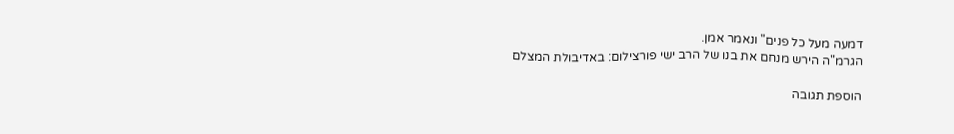דמעה מעל כל פנים" ונאמר אמן.
הגרמ"ה הירש מנחם את בנו של הרב ישי פורצילום: באדיבולת המצלם

הוספת תגובה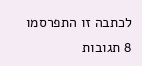לכתבה זו התפרסמו 8 תגובות